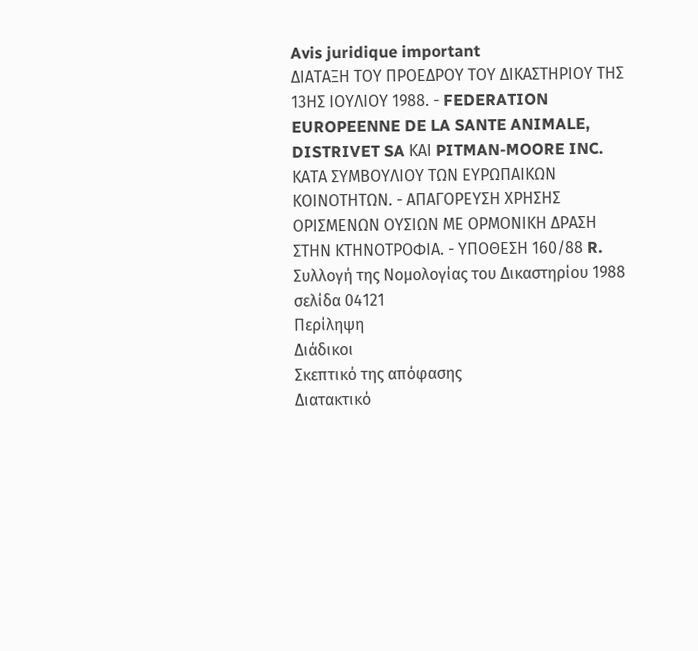Avis juridique important
ΔΙΑΤΑΞΗ ΤΟΥ ΠΡΟΕΔΡΟΥ ΤΟΥ ΔΙΚΑΣΤΗΡΙΟΥ ΤΗΣ 13ΗΣ ΙΟΥΛΙΟΥ 1988. - FEDERATION EUROPEENNE DE LA SANTE ANIMALE, DISTRIVET SA ΚΑΙ PITMAN-MOORE INC. ΚΑΤΑ ΣΥΜΒΟΥΛΙΟΥ ΤΩΝ ΕΥΡΩΠΑΙΚΩΝ ΚΟΙΝΟΤΗΤΩΝ. - ΑΠΑΓΟΡΕΥΣΗ ΧΡΗΣΗΣ ΟΡΙΣΜΕΝΩΝ ΟΥΣΙΩΝ ΜΕ ΟΡΜΟΝΙΚΗ ΔΡΑΣΗ ΣΤΗΝ ΚΤΗΝΟΤΡΟΦΙΑ. - ΥΠΟΘΕΣΗ 160/88 R.
Συλλογή της Νομολογίας του Δικαστηρίου 1988 σελίδα 04121
Περίληψη
Διάδικοι
Σκεπτικό της απόφασης
Διατακτικό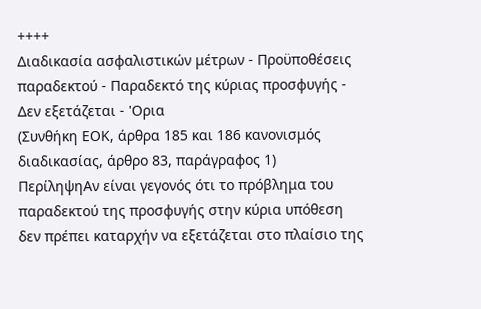++++
Διαδικασία ασφαλιστικών μέτρων - Προϋποθέσεις παραδεκτού - Παραδεκτό της κύριας προσφυγής - Δεν εξετάζεται - 'Ορια
(Συνθήκη ΕΟΚ, άρθρα 185 και 186 κανονισμός διαδικασίας, άρθρο 83, παράγραφος 1)
ΠερίληψηΑν είναι γεγονός ότι το πρόβλημα του παραδεκτού της προσφυγής στην κύρια υπόθεση δεν πρέπει καταρχήν να εξετάζεται στο πλαίσιο της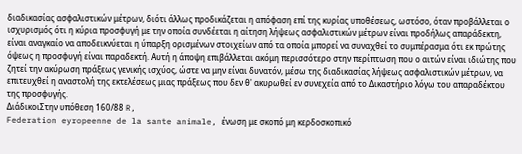διαδικασίας ασφαλιστικών μέτρων, διότι άλλως προδικάζεται η απόφαση επί της κυρίας υποθέσεως, ωστόσο, όταν προβάλλεται ο ισχυρισμός ότι η κύρια προσφυγή με την οποία συνδέεται η αίτηση λήψεως ασφαλιστικών μέτρων είναι προδήλως απαράδεκτη, είναι αναγκαίο να αποδεικνύεται η ύπαρξη ορισμένων στοιχείων από τα οποία μπορεί να συναχθεί το συμπέρασμα ότι εκ πρώτης όψεως η προσφυγή είναι παραδεκτή. Αυτή η άποψη επιβάλλεται ακόμη περισσότερο στην περίπτωση που ο αιτών είναι ιδιώτης που ζητεί την ακύρωση πράξεως γενικής ισχύος, ώστε να μην είναι δυνατόν, μέσω της διαδικασίας λήψεως ασφαλιστικών μέτρων, να επιτευχθεί η αναστολή της εκτελέσεως μιας πράξεως που δεν θ' ακυρωθεί εν συνεχεία από το Δικαστήριο λόγω του απαραδέκτου της προσφυγής.
ΔιάδικοιΣτην υπόθεση 160/88 R,
Federation eyropeenne de la sante animale, ένωση με σκοπό μη κερδοσκοπικό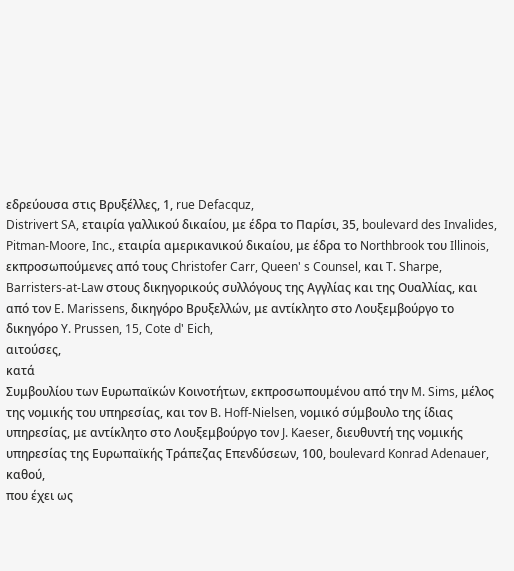εδρεύουσα στις Βρυξέλλες, 1, rue Defacquz,
Distrivert SA, εταιρία γαλλικού δικαίου, με έδρα το Παρίσι, 35, boulevard des Invalides,
Pitman-Moore, Inc., εταιρία αμερικανικού δικαίου, με έδρα το Northbrook του Illinois,
εκπροσωπούμενες από τους Christofer Carr, Queen' s Counsel, και T. Sharpe, Barristers-at-Law στους δικηγορικούς συλλόγους της Αγγλίας και της Ουαλλίας, και από τον E. Marissens, δικηγόρο Βρυξελλών, με αντίκλητο στο Λουξεμβούργο το δικηγόρο Y. Prussen, 15, Cote d' Eich,
αιτούσες,
κατά
Συμβουλίου των Ευρωπαϊκών Κοινοτήτων, εκπροσωπουμένου από την M. Sims, μέλος της νομικής του υπηρεσίας, και τον B. Hoff-Nielsen, νομικό σύμβουλο της ίδιας υπηρεσίας, με αντίκλητο στο Λουξεμβούργο τον J. Kaeser, διευθυντή της νομικής υπηρεσίας της Ευρωπαϊκής Τράπεζας Επενδύσεων, 100, boulevard Konrad Adenauer,
καθού,
που έχει ως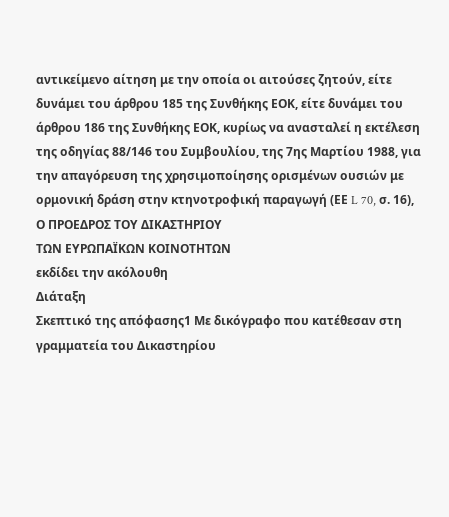αντικείμενο αίτηση με την οποία οι αιτούσες ζητούν, είτε δυνάμει του άρθρου 185 της Συνθήκης ΕΟΚ, είτε δυνάμει του άρθρου 186 της Συνθήκης ΕΟΚ, κυρίως να ανασταλεί η εκτέλεση της οδηγίας 88/146 του Συμβουλίου, της 7ης Μαρτίου 1988, για την απαγόρευση της χρησιμοποίησης ορισμένων ουσιών με ορμονική δράση στην κτηνοτροφική παραγωγή (ΕΕ L 70, σ. 16),
Ο ΠΡΟΕΔΡΟΣ ΤΟΥ ΔΙΚΑΣΤΗΡΙΟΥ
ΤΩΝ ΕΥΡΩΠΑΪΚΩΝ ΚΟΙΝΟΤΗΤΩΝ
εκδίδει την ακόλουθη
Διάταξη
Σκεπτικό της απόφασης1 Με δικόγραφο που κατέθεσαν στη γραμματεία του Δικαστηρίου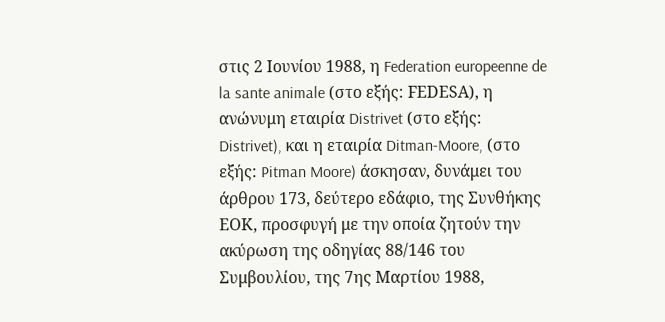στις 2 Ιουνίου 1988, η Federation europeenne de la sante animale (στο εξής: FΕDΕSΑ), η ανώνυμη εταιρία Distrivet (στο εξής: Distrivet), και η εταιρία Ditman-Moore, (στο εξής: Pitman Moore) άσκησαν, δυνάμει του άρθρου 173, δεύτερο εδάφιο, της Συνθήκης ΕΟΚ, προσφυγή με την οποία ζητούν την ακύρωση της οδηγίας 88/146 του Συμβουλίου, της 7ης Μαρτίου 1988,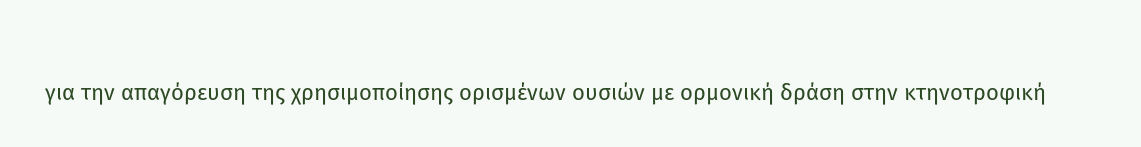για την απαγόρευση της χρησιμοποίησης ορισμένων ουσιών με ορμονική δράση στην κτηνοτροφική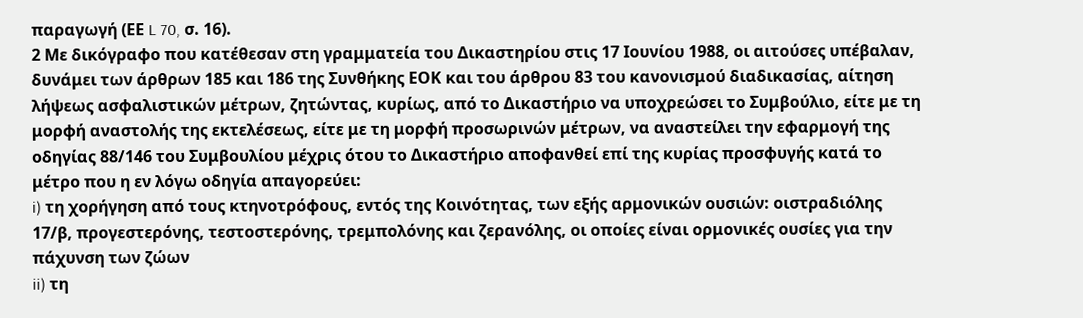παραγωγή (ΕΕ L 70, σ. 16).
2 Με δικόγραφο που κατέθεσαν στη γραμματεία του Δικαστηρίου στις 17 Ιουνίου 1988, οι αιτούσες υπέβαλαν, δυνάμει των άρθρων 185 και 186 της Συνθήκης ΕΟΚ και του άρθρου 83 του κανονισμού διαδικασίας, αίτηση λήψεως ασφαλιστικών μέτρων, ζητώντας, κυρίως, από το Δικαστήριο να υποχρεώσει το Συμβούλιο, είτε με τη μορφή αναστολής της εκτελέσεως, είτε με τη μορφή προσωρινών μέτρων, να αναστείλει την εφαρμογή της οδηγίας 88/146 του Συμβουλίου μέχρις ότου το Δικαστήριο αποφανθεί επί της κυρίας προσφυγής κατά το μέτρο που η εν λόγω οδηγία απαγορεύει:
i) τη χορήγηση από τους κτηνοτρόφους, εντός της Κοινότητας, των εξής αρμονικών ουσιών: οιστραδιόλης 17/β, προγεστερόνης, τεστοστερόνης, τρεμπολόνης και ζερανόλης, οι οποίες είναι ορμονικές ουσίες για την πάχυνση των ζώων
ii) τη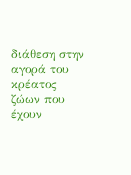διάθεση στην αγορά του κρέατος ζώων που έχουν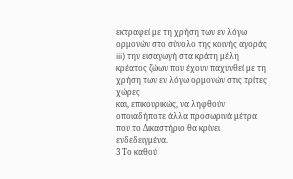εκτραφεί με τη χρήση των εν λόγω ορμονών στο σύνολο της κοινής αγοράς
iii) την εισαγωγή στα κράτη μέλη κρέατος ζώων που έχουν παχυνθεί με τη χρήση των εν λόγω ορμονών στις τρίτες χώρες
και, επικουρικώς, να ληφθούν οποιαδήποτε άλλα προσωρινά μέτρα που το Δικαστήριο θα κρίνει ενδεδειγμένα.
3 Το καθού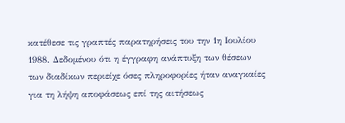κατέθεσε τις γραπτές παρατηρήσεις του την 1η Ιουλίου 1988. Δεδομένου ότι η έγγραφη ανάπτυξη των θέσεων των διαδίκων περιείχε όσες πληροφορίες ήταν αναγκαίες για τη λήψη αποφάσεως επί της αιτήσεως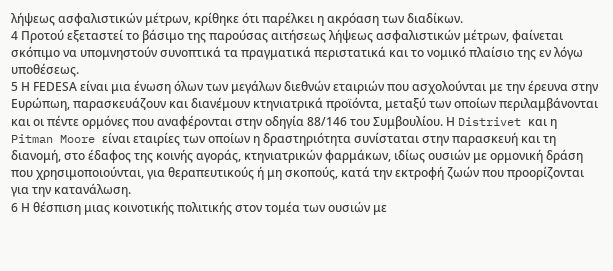λήψεως ασφαλιστικών μέτρων, κρίθηκε ότι παρέλκει η ακρόαση των διαδίκων.
4 Προτού εξεταστεί το βάσιμο της παρούσας αιτήσεως λήψεως ασφαλιστικών μέτρων, φαίνεται σκόπιμο να υπομνηστούν συνοπτικά τα πραγματικά περιστατικά και το νομικό πλαίσιο της εν λόγω υποθέσεως.
5 Η FΕDΕSΑ είναι μια ένωση όλων των μεγάλων διεθνών εταιριών που ασχολούνται με την έρευνα στην Ευρώπωη, παρασκευάζουν και διανέμουν κτηνιατρικά προϊόντα, μεταξύ των οποίων περιλαμβάνονται και οι πέντε ορμόνες που αναφέρονται στην οδηγία 88/146 του Συμβουλίου. Η Distrivet και η Pitman Moore είναι εταιρίες των οποίων η δραστηριότητα συνίσταται στην παρασκευή και τη διανομή, στο έδαφος της κοινής αγοράς, κτηνιατρικών φαρμάκων, ιδίως ουσιών με ορμονική δράση που χρησιμοποιούνται, για θεραπευτικούς ή μη σκοπούς, κατά την εκτροφή ζωών που προορίζονται για την κατανάλωση.
6 Η θέσπιση μιας κοινοτικής πολιτικής στον τομέα των ουσιών με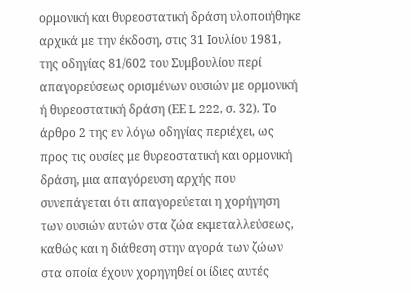ορμονική και θυρεοστατική δράση υλοποιήθηκε αρχικά με την έκδοση, στις 31 Ιουλίου 1981, της οδηγίας 81/602 του Συμβουλίου περί απαγορεύσεως ορισμένων ουσιών με ορμονική ή θυρεοστατική δράση (ΕΕ L 222, σ. 32). Το άρθρο 2 της εν λόγω οδηγίας περιέχει, ως προς τις ουσίες με θυρεοστατική και ορμονική δράση, μια απαγόρευση αρχής που συνεπάγεται ότι απαγορεύεται η χορήγηση των ουσιών αυτών στα ζώα εκμεταλλεύσεως, καθώς και η διάθεση στην αγορά των ζώων στα οποία έχουν χορηγηθεί οι ίδιες αυτές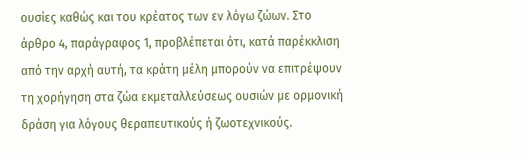ουσίες καθώς και του κρέατος των εν λόγω ζώων. Στο άρθρο 4, παράγραφος 1, προβλέπεται ότι, κατά παρέκκλιση από την αρχή αυτή, τα κράτη μέλη μπορούν να επιτρέψουν τη χορήγηση στα ζώα εκμεταλλεύσεως ουσιών με ορμονική δράση για λόγους θεραπευτικούς ή ζωοτεχνικούς.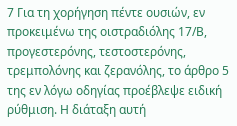7 Για τη χορήγηση πέντε ουσιών, εν προκειμένω της οιστραδιόλης 17/Β, προγεστερόνης, τεστοστερόνης, τρεμπολόνης και ζερανόλης, το άρθρο 5 της εν λόγω οδηγίας προέβλεψε ειδική ρύθμιση. Η διάταξη αυτή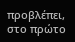προβλέπει, στο πρώτο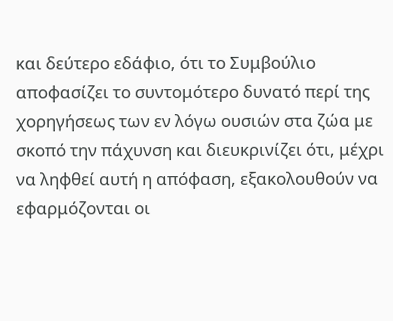και δεύτερο εδάφιο, ότι το Συμβούλιο αποφασίζει το συντομότερο δυνατό περί της χορηγήσεως των εν λόγω ουσιών στα ζώα με σκοπό την πάχυνση και διευκρινίζει ότι, μέχρι να ληφθεί αυτή η απόφαση, εξακολουθούν να εφαρμόζονται οι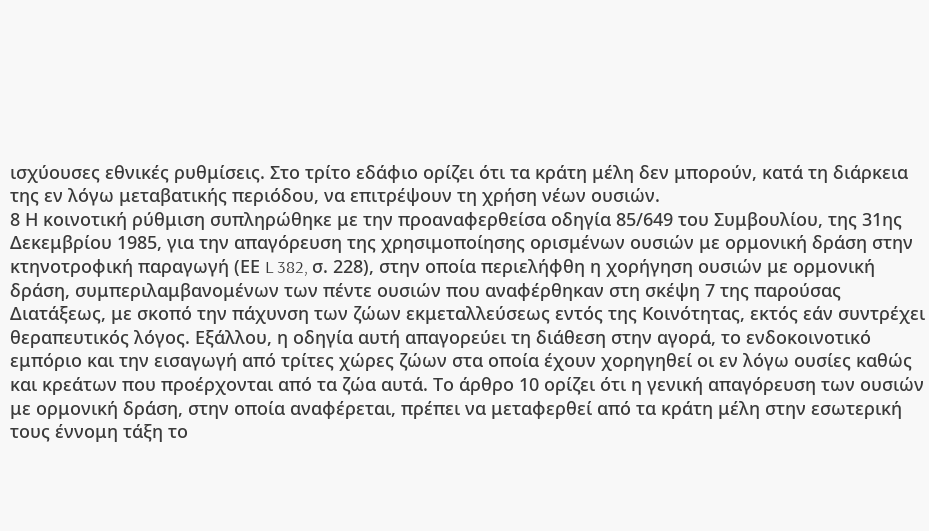ισχύουσες εθνικές ρυθμίσεις. Στο τρίτο εδάφιο ορίζει ότι τα κράτη μέλη δεν μπορούν, κατά τη διάρκεια της εν λόγω μεταβατικής περιόδου, να επιτρέψουν τη χρήση νέων ουσιών.
8 Η κοινοτική ρύθμιση συπληρώθηκε με την προαναφερθείσα οδηγία 85/649 του Συμβουλίου, της 31ης Δεκεμβρίου 1985, για την απαγόρευση της χρησιμοποίησης ορισμένων ουσιών με ορμονική δράση στην κτηνοτροφική παραγωγή (ΕΕ L 382, σ. 228), στην οποία περιελήφθη η χορήγηση ουσιών με ορμονική δράση, συμπεριλαμβανομένων των πέντε ουσιών που αναφέρθηκαν στη σκέψη 7 της παρούσας Διατάξεως, με σκοπό την πάχυνση των ζώων εκμεταλλεύσεως εντός της Κοινότητας, εκτός εάν συντρέχει θεραπευτικός λόγος. Εξάλλου, η οδηγία αυτή απαγορεύει τη διάθεση στην αγορά, το ενδοκοινοτικό εμπόριο και την εισαγωγή από τρίτες χώρες ζώων στα οποία έχουν χορηγηθεί οι εν λόγω ουσίες καθώς και κρεάτων που προέρχονται από τα ζώα αυτά. Το άρθρο 10 ορίζει ότι η γενική απαγόρευση των ουσιών με ορμονική δράση, στην οποία αναφέρεται, πρέπει να μεταφερθεί από τα κράτη μέλη στην εσωτερική τους έννομη τάξη το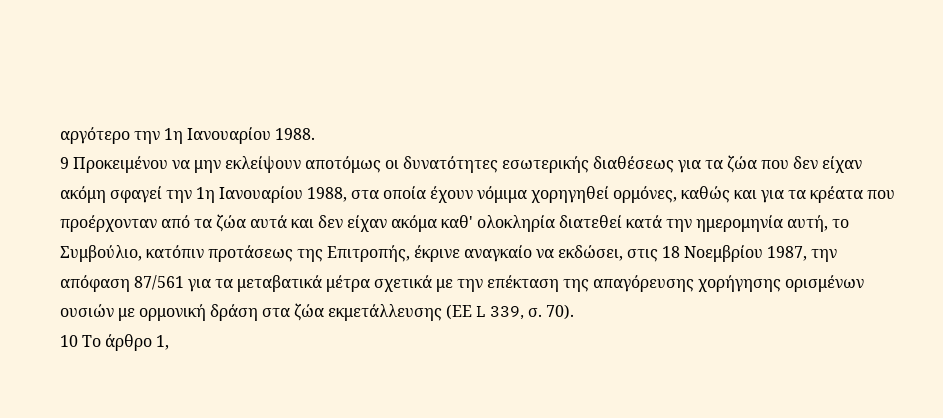αργότερο την 1η Ιανουαρίου 1988.
9 Προκειμένου να μην εκλείψουν αποτόμως οι δυνατότητες εσωτερικής διαθέσεως για τα ζώα που δεν είχαν ακόμη σφαγεί την 1η Ιανουαρίου 1988, στα οποία έχουν νόμιμα χορηγηθεί ορμόνες, καθώς και για τα κρέατα που προέρχονταν από τα ζώα αυτά και δεν είχαν ακόμα καθ' ολοκληρία διατεθεί κατά την ημερομηνία αυτή, το Συμβούλιο, κατόπιν προτάσεως της Επιτροπής, έκρινε αναγκαίο να εκδώσει, στις 18 Νοεμβρίου 1987, την απόφαση 87/561 για τα μεταβατικά μέτρα σχετικά με την επέκταση της απαγόρευσης χορήγησης ορισμένων ουσιών με ορμονική δράση στα ζώα εκμετάλλευσης (ΕΕ L 339, σ. 70).
10 Το άρθρο 1,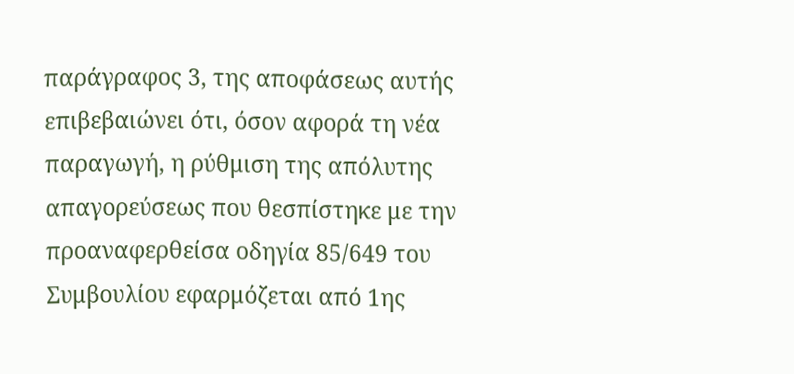παράγραφος 3, της αποφάσεως αυτής επιβεβαιώνει ότι, όσον αφορά τη νέα παραγωγή, η ρύθμιση της απόλυτης απαγορεύσεως που θεσπίστηκε με την προαναφερθείσα οδηγία 85/649 του Συμβουλίου εφαρμόζεται από 1ης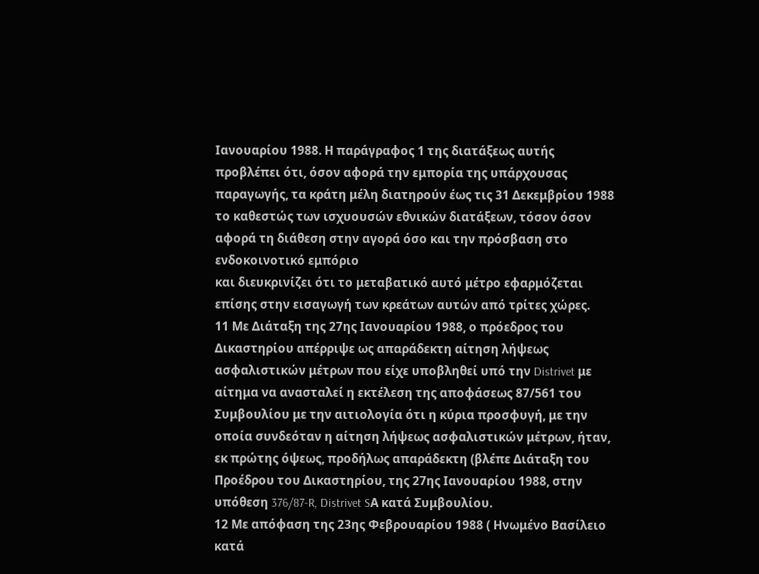Ιανουαρίου 1988. Η παράγραφος 1 της διατάξεως αυτής προβλέπει ότι, όσον αφορά την εμπορία της υπάρχουσας παραγωγής, τα κράτη μέλη διατηρούν έως τις 31 Δεκεμβρίου 1988 το καθεστώς των ισχυουσών εθνικών διατάξεων, τόσον όσον αφορά τη διάθεση στην αγορά όσο και την πρόσβαση στο ενδοκοινοτικό εμπόριο
και διευκρινίζει ότι το μεταβατικό αυτό μέτρο εφαρμόζεται επίσης στην εισαγωγή των κρεάτων αυτών από τρίτες χώρες.
11 Με Διάταξη της 27ης Ιανουαρίου 1988, ο πρόεδρος του Δικαστηρίου απέρριψε ως απαράδεκτη αίτηση λήψεως ασφαλιστικών μέτρων που είχε υποβληθεί υπό την Distrivet με αίτημα να ανασταλεί η εκτέλεση της αποφάσεως 87/561 του Συμβουλίου με την αιτιολογία ότι η κύρια προσφυγή, με την οποία συνδεόταν η αίτηση λήψεως ασφαλιστικών μέτρων, ήταν, εκ πρώτης όψεως, προδήλως απαράδεκτη (βλέπε Διάταξη του Προέδρου του Δικαστηρίου, της 27ης Ιανουαρίου 1988, στην υπόθεση 376/87-R, Distrivet SΑ κατά Συμβουλίου.
12 Με απόφαση της 23ης Φεβρουαρίου 1988 ( Ηνωμένο Βασίλειο κατά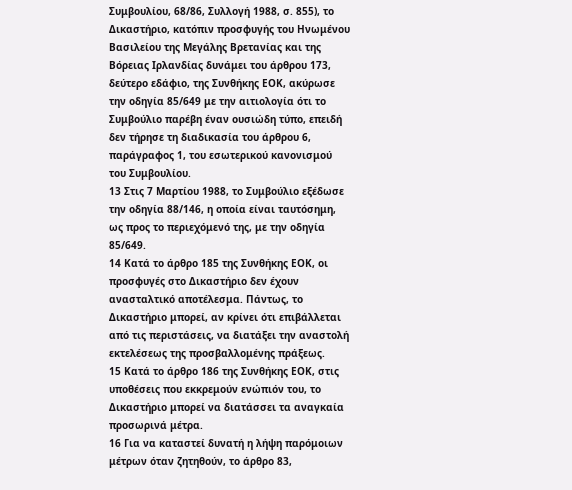Συμβουλίου, 68/86, Συλλογή 1988, σ. 855), το Δικαστήριο, κατόπιν προσφυγής του Ηνωμένου Βασιλείου της Μεγάλης Βρετανίας και της Βόρειας Ιρλανδίας δυνάμει του άρθρου 173, δεύτερο εδάφιο, της Συνθήκης ΕΟΚ, ακύρωσε την οδηγία 85/649 με την αιτιολογία ότι το Συμβούλιο παρέβη έναν ουσιώδη τύπο, επειδή δεν τήρησε τη διαδικασία του άρθρου 6, παράγραφος 1, του εσωτερικού κανονισμού του Συμβουλίου.
13 Στις 7 Μαρτίου 1988, το Συμβούλιο εξέδωσε την οδηγία 88/146, η οποία είναι ταυτόσημη, ως προς το περιεχόμενό της, με την οδηγία 85/649.
14 Κατά το άρθρο 185 της Συνθήκης ΕΟΚ, οι προσφυγές στο Δικαστήριο δεν έχουν ανασταλτικό αποτέλεσμα. Πάντως, το Δικαστήριο μπορεί, αν κρίνει ότι επιβάλλεται από τις περιστάσεις, να διατάξει την αναστολή εκτελέσεως της προσβαλλομένης πράξεως.
15 Κατά το άρθρο 186 της Συνθήκης ΕΟΚ, στις υποθέσεις που εκκρεμούν ενώπιόν του, το Δικαστήριο μπορεί να διατάσσει τα αναγκαία προσωρινά μέτρα.
16 Για να καταστεί δυνατή η λήψη παρόμοιων μέτρων όταν ζητηθούν, το άρθρο 83,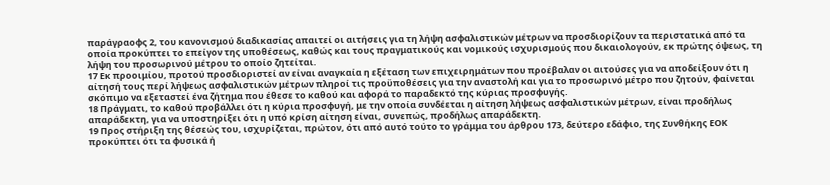παράγραοφς 2, του κανονισμού διαδικασίας απαιτεί οι αιτήσεις για τη λήψη ασφαλιστικών μέτρων να προσδιορίζουν τα περιστατικά από τα οποία προκύπτει το επείγον της υποθέσεως, καθώς και τους πραγματικούς και νομικούς ισχυρισμούς που δικαιολογούν, εκ πρώτης όψεως, τη λήψη του προσωρινού μέτρου το οποίο ζητείται.
17 Εκ προοιμίου, προτού προσδιοριστεί αν είναι αναγκαία η εξέταση των επιχειρημάτων που προέβαλαν οι αιτούσες για να αποδείξουν ότι η αίτησή τους περί λήψεως ασφαλιστικών μέτρων πληροί τις προϋποθέσεις για την αναστολή και για το προσωρινό μέτρο που ζητούν, φαίνεται σκόπιμο να εξεταστεί ένα ζήτημα που έθεσε το καθού και αφορά το παραδεκτό της κύριας προσφυγής.
18 Πράγματι, το καθού προβάλλει ότι η κύρια προσφυγή, με την οποία συνδέεται η αίτηση λήψεως ασφαλιστικών μέτρων, είναι προδήλως απαράδεκτη, για να υποστηρίξει ότι η υπό κρίση αίτηση είναι, συνεπώς, προδήλως απαράδεκτη.
19 Προς στήριξη της θέσεώς του, ισχυρίζεται, πρώτον, ότι από αυτό τούτο το γράμμα του άρθρου 173, δεύτερο εδάφιο, της Συνθήκης ΕΟΚ προκύπτει ότι τα φυσικά ή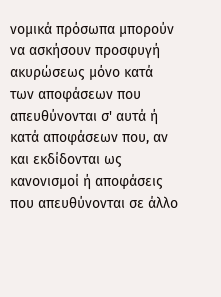νομικά πρόσωπα μπορούν να ασκήσουν προσφυγή ακυρώσεως μόνο κατά των αποφάσεων που απευθύνονται σ' αυτά ή κατά αποφάσεων που, αν και εκδίδονται ως κανονισμοί ή αποφάσεις που απευθύνονται σε άλλο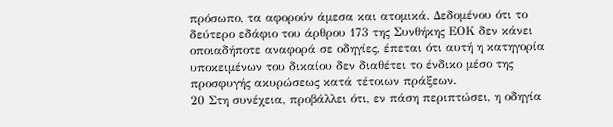πρόσωπο, τα αφορούν άμεσα και ατομικά. Δεδομένου ότι το δεύτερο εδάφιο του άρθρου 173 της Συνθήκης ΕΟΚ δεν κάνει οποιαδήποτε αναφορά σε οδηγίες, έπεται ότι αυτή η κατηγορία υποκειμένων του δικαίου δεν διαθέτει το ένδικο μέσο της προσφυγής ακυρώσεως κατά τέτοιων πράξεων.
20 Στη συνέχεια, προβάλλει ότι, εν πάση περιπτώσει, η οδηγία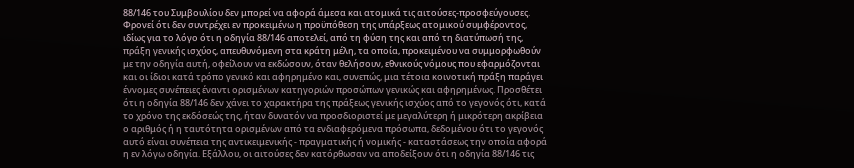88/146 του Συμβουλίου δεν μπορεί να αφορά άμεσα και ατομικά τις αιτούσες-προσφεύγουσες. Φρονεί ότι δεν συντρέχει εν προκειμένω η προϋπόθεση της υπάρξεως ατομικού συμφέροντος, ιδίως για το λόγο ότι η οδηγία 88/146 αποτελεί, από τη φύση της και από τη διατύπωσή της, πράξη γενικής ισχύος, απευθυνόμενη στα κράτη μέλη, τα οποία, προκειμένου να συμμορφωθούν με την οδηγία αυτή, οφείλουν να εκδώσουν, όταν θελήσουν, εθνικούς νόμους που εφαρμόζονται και οι ίδιοι κατά τρόπο γενικό και αφηρημένο και, συνεπώς, μια τέτοια κοινοτική πράξη παράγει έννομες συνέπειες έναντι ορισμένων κατηγοριών προσώπων γενικώς και αφηρημένως. Προσθέτει ότι η οδηγία 88/146 δεν χάνει το χαρακτήρα της πράξεως γενικής ισχύος από το γεγονός ότι, κατά το χρόνο της εκδόσεώς της, ήταν δυνατόν να προσδιοριστεί με μεγαλύτερη ή μικρότερη ακρίβεια ο αριθμός ή η ταυτότητα ορισμένων από τα ενδιαφερόμενα πρόσωπα, δεδομένου ότι το γεγονός αυτό είναι συνέπεια της αντικειμενικής - πραγματικής ή νομικής - καταστάσεως την οποία αφορά η εν λόγω οδηγία. Εξάλλου, οι αιτούσες δεν κατόρθωσαν να αποδείξουν ότι η οδηγία 88/146 τις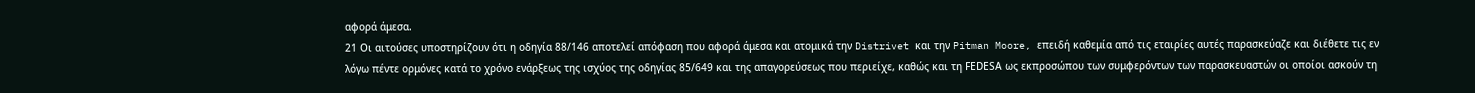αφορά άμεσα.
21 Οι αιτούσες υποστηρίζουν ότι η οδηγία 88/146 αποτελεί απόφαση που αφορά άμεσα και ατομικά την Distrivet και την Pitman Moore, επειδή καθεμία από τις εταιρίες αυτές παρασκεύαζε και διέθετε τις εν λόγω πέντε ορμόνες κατά το χρόνο ενάρξεως της ισχύος της οδηγίας 85/649 και της απαγορεύσεως που περιείχε, καθώς και τη FΕDΕSΑ ως εκπροσώπου των συμφερόντων των παρασκευαστών οι οποίοι ασκούν τη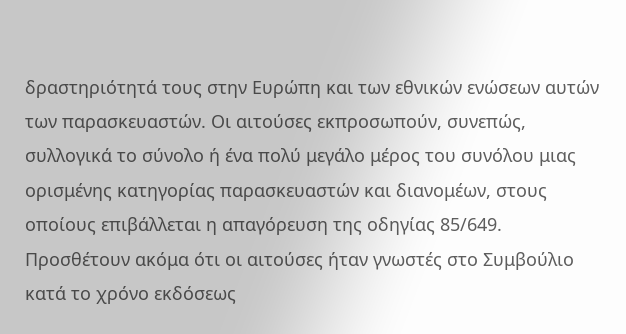δραστηριότητά τους στην Ευρώπη και των εθνικών ενώσεων αυτών των παρασκευαστών. Οι αιτούσες εκπροσωπούν, συνεπώς, συλλογικά το σύνολο ή ένα πολύ μεγάλο μέρος του συνόλου μιας ορισμένης κατηγορίας παρασκευαστών και διανομέων, στους οποίους επιβάλλεται η απαγόρευση της οδηγίας 85/649. Προσθέτουν ακόμα ότι οι αιτούσες ήταν γνωστές στο Συμβούλιο κατά το χρόνο εκδόσεως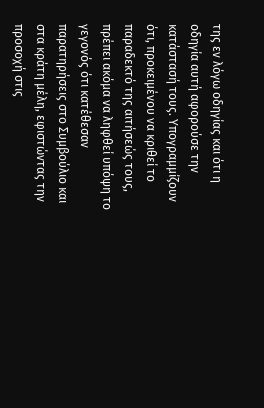της εν λόγω οδηγίας και ότι η οδηγία αυτή αφορούσε την κατάστασή τους. Υπογραμμίζουν ότι, προκειμένου να κριθεί το παραδεκτό της αιτήσεώς τους, πρέπει ακόμα να ληφθεί υπόψη το γεγονός ότι κατέθεσαν παρατηρήσεις στο Συμβούλιο και στα κράτη μέλη, εφιστώντας την προσοχή στις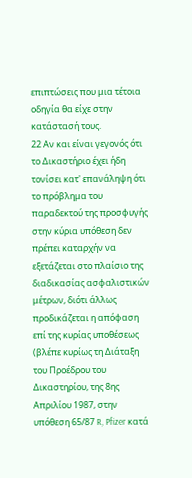επιπτώσεις που μια τέτοια οδηγία θα είχε στην κατάστασή τους.
22 Αν και είναι γεγονός ότι το Δικαστήριο έχει ήδη τονίσει κατ' επανάληψη ότι το πρόβλημα του παραδεκτού της προσφυγής στην κύρια υπόθεση δεν πρέπει καταρχήν να εξετάζεται στο πλαίσιο της διαδικασίας ασφαλιστικών μέτρων, διότι άλλως προδικάζεται η απόφαση επί της κυρίας υποθέσεως (βλέπε κυρίως τη Διάταξη του Προέδρου του Δικαστηρίου, της 8ης Απριλίου 1987, στην υπόθεση 65/87 R, Pfizer κατά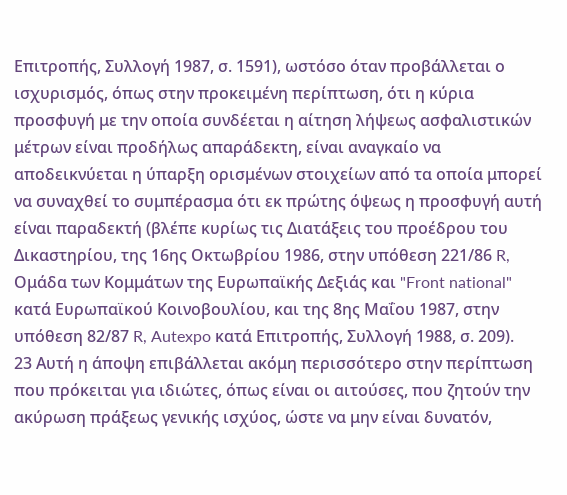Επιτροπής, Συλλογή 1987, σ. 1591), ωστόσο όταν προβάλλεται ο ισχυρισμός, όπως στην προκειμένη περίπτωση, ότι η κύρια προσφυγή με την οποία συνδέεται η αίτηση λήψεως ασφαλιστικών μέτρων είναι προδήλως απαράδεκτη, είναι αναγκαίο να αποδεικνύεται η ύπαρξη ορισμένων στοιχείων από τα οποία μπορεί να συναχθεί το συμπέρασμα ότι εκ πρώτης όψεως η προσφυγή αυτή είναι παραδεκτή (βλέπε κυρίως τις Διατάξεις του προέδρου του Δικαστηρίου, της 16ης Οκτωβρίου 1986, στην υπόθεση 221/86 R, Ομάδα των Κομμάτων της Ευρωπαϊκής Δεξιάς και "Front national" κατά Ευρωπαϊκού Κοινοβουλίου, και της 8ης Μαΐου 1987, στην υπόθεση 82/87 R, Autexpo κατά Επιτροπής, Συλλογή 1988, σ. 209).
23 Αυτή η άποψη επιβάλλεται ακόμη περισσότερο στην περίπτωση που πρόκειται για ιδιώτες, όπως είναι οι αιτούσες, που ζητούν την ακύρωση πράξεως γενικής ισχύος, ώστε να μην είναι δυνατόν,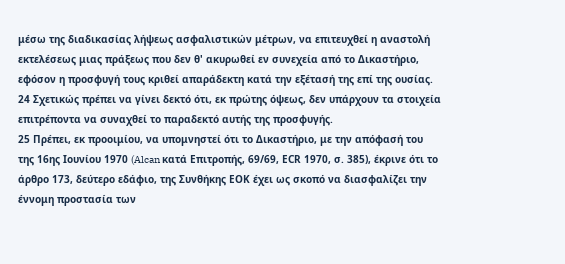μέσω της διαδικασίας λήψεως ασφαλιστικών μέτρων, να επιτευχθεί η αναστολή εκτελέσεως μιας πράξεως που δεν θ' ακυρωθεί εν συνεχεία από το Δικαστήριο, εφόσον η προσφυγή τους κριθεί απαράδεκτη κατά την εξέτασή της επί της ουσίας.
24 Σχετικώς πρέπει να γίνει δεκτό ότι, εκ πρώτης όψεως, δεν υπάρχουν τα στοιχεία επιτρέποντα να συναχθεί το παραδεκτό αυτής της προσφυγής.
25 Πρέπει, εκ προοιμίου, να υπομνηστεί ότι το Δικαστήριο, με την απόφασή του της 16ης Ιουνίου 1970 (Alcan κατά Επιτροπής, 69/69, ΕCR 1970, σ. 385), έκρινε ότι το άρθρο 173, δεύτερο εδάφιο, της Συνθήκης ΕΟΚ έχει ως σκοπό να διασφαλίζει την έννομη προστασία των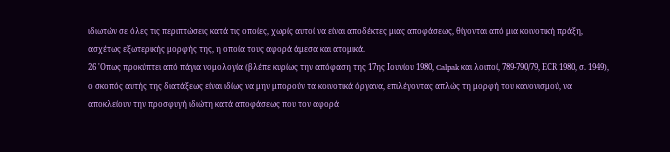ιδιωτών σε όλες τις περιπτώσεις κατά τις οποίες, χωρίς αυτοί να είναι αποδέκτες μιας αποφάσεως, θίγονται από μια κοινοτική πράξη, ασχέτως εξωτερικής μορφής της, η οποία τους αφορά άμεσα και ατομικά.
26 'Οπως προκύπτει από πάγια νομολογία (βλέπε κυρίως την απόφαση της 17ης Ιουνίου 1980, Calpak και λοιποί, 789-790/79, ΕCR 1980, σ. 1949), ο σκοπός αυτής της διατάξεως είναι ιδίως να μην μπορούν τα κοινοτικά όργανα, επιλέγοντας απλώς τη μορφή του κανονισμού, να αποκλείουν την προσφυγή ιδιώτη κατά αποφάσεως που τον αφορά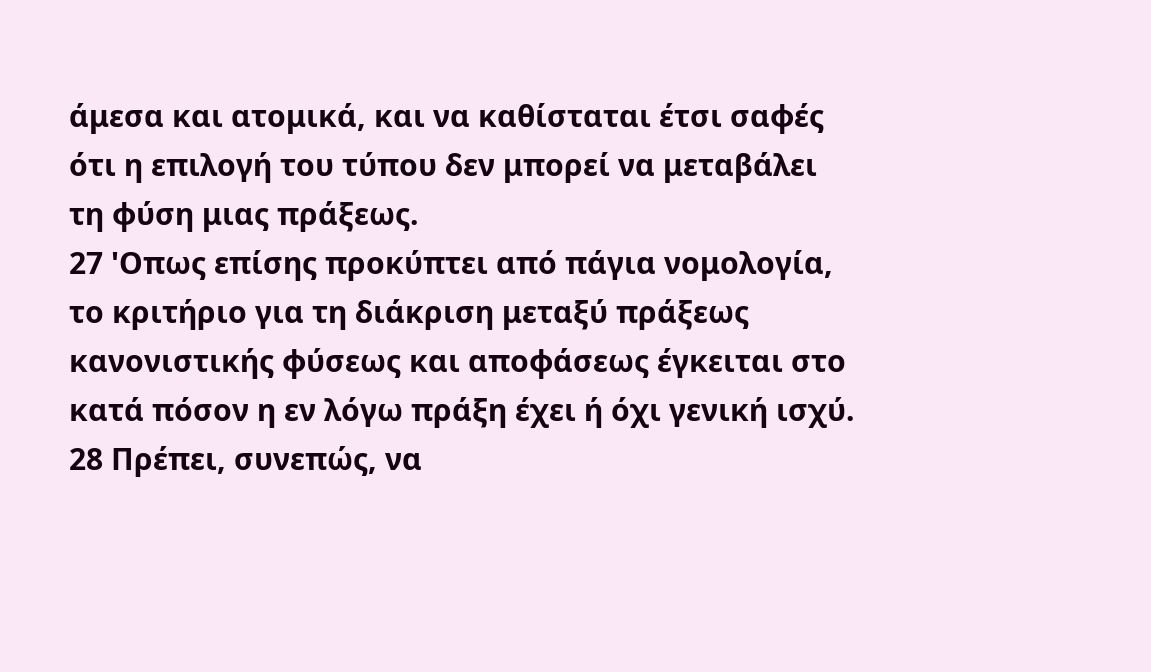άμεσα και ατομικά, και να καθίσταται έτσι σαφές ότι η επιλογή του τύπου δεν μπορεί να μεταβάλει τη φύση μιας πράξεως.
27 'Οπως επίσης προκύπτει από πάγια νομολογία, το κριτήριο για τη διάκριση μεταξύ πράξεως κανονιστικής φύσεως και αποφάσεως έγκειται στο κατά πόσον η εν λόγω πράξη έχει ή όχι γενική ισχύ.
28 Πρέπει, συνεπώς, να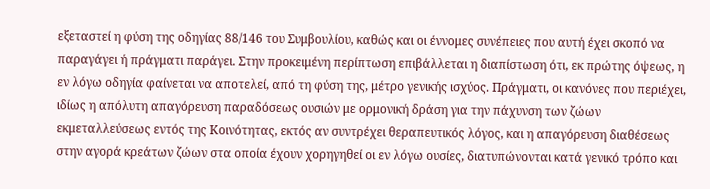εξεταστεί η φύση της οδηγίας 88/146 του Συμβουλίου, καθώς και οι έννομες συνέπειες που αυτή έχει σκοπό να παραγάγει ή πράγματι παράγει. Στην προκειμένη περίπτωση επιβάλλεται η διαπίστωση ότι, εκ πρώτης όψεως, η εν λόγω οδηγία φαίνεται να αποτελεί, από τη φύση της, μέτρο γενικής ισχύος. Πράγματι, οι κανόνες που περιέχει, ιδίως η απόλυτη απαγόρευση παραδόσεως ουσιών με ορμονική δράση για την πάχυνση των ζώων εκμεταλλεύσεως εντός της Κοινότητας, εκτός αν συντρέχει θεραπευτικός λόγος, και η απαγόρευση διαθέσεως στην αγορά κρεάτων ζώων στα οποία έχουν χορηγηθεί οι εν λόγω ουσίες, διατυπώνονται κατά γενικό τρόπο και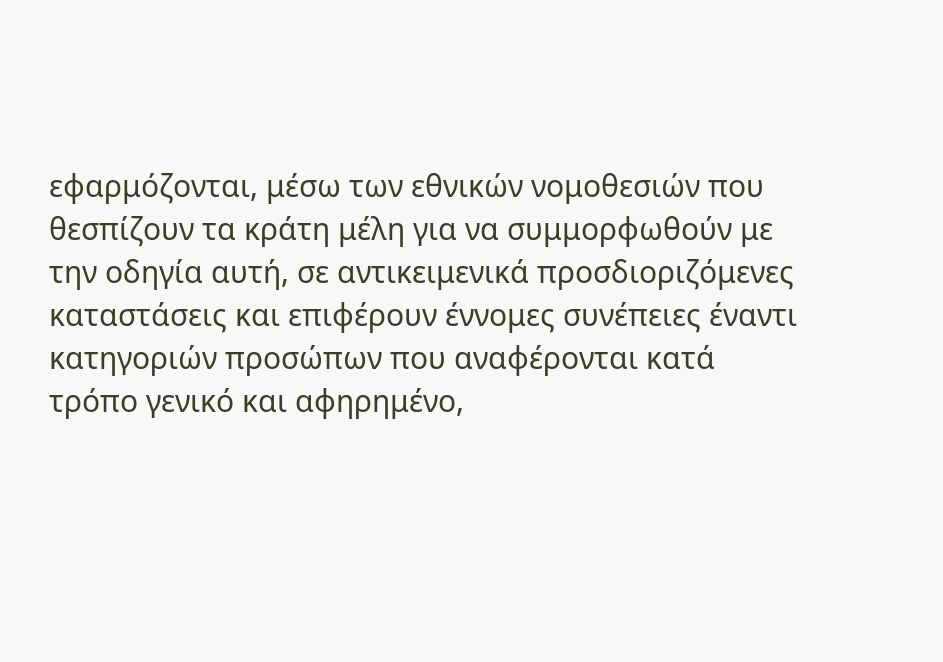εφαρμόζονται, μέσω των εθνικών νομοθεσιών που θεσπίζουν τα κράτη μέλη για να συμμορφωθούν με την οδηγία αυτή, σε αντικειμενικά προσδιοριζόμενες καταστάσεις και επιφέρουν έννομες συνέπειες έναντι κατηγοριών προσώπων που αναφέρονται κατά τρόπο γενικό και αφηρημένο,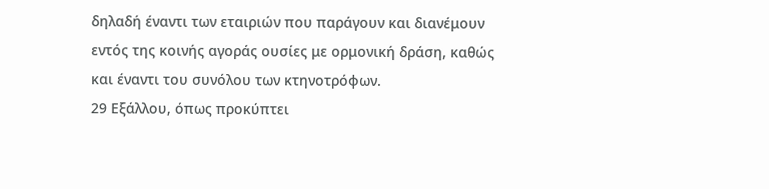δηλαδή έναντι των εταιριών που παράγουν και διανέμουν εντός της κοινής αγοράς ουσίες με ορμονική δράση, καθώς και έναντι του συνόλου των κτηνοτρόφων.
29 Εξάλλου, όπως προκύπτει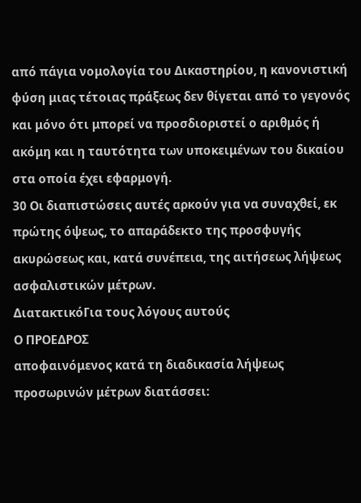από πάγια νομολογία του Δικαστηρίου, η κανονιστική φύση μιας τέτοιας πράξεως δεν θίγεται από το γεγονός και μόνο ότι μπορεί να προσδιοριστεί ο αριθμός ή ακόμη και η ταυτότητα των υποκειμένων του δικαίου στα οποία έχει εφαρμογή.
30 Οι διαπιστώσεις αυτές αρκούν για να συναχθεί, εκ πρώτης όψεως, το απαράδεκτο της προσφυγής ακυρώσεως και, κατά συνέπεια, της αιτήσεως λήψεως ασφαλιστικών μέτρων.
ΔιατακτικόΓια τους λόγους αυτούς
Ο ΠΡΟΕΔΡΟΣ
αποφαινόμενος κατά τη διαδικασία λήψεως προσωρινών μέτρων διατάσσει: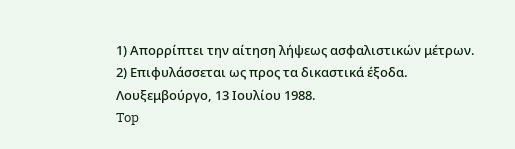1) Απορρίπτει την αίτηση λήψεως ασφαλιστικών μέτρων.
2) Επιφυλάσσεται ως προς τα δικαστικά έξοδα.
Λουξεμβούργο, 13 Ιουλίου 1988.
Top